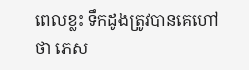ពេលខ្លះ ទឹកដូងត្រូវបានគេហៅថា ភេស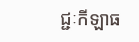ជ្ជៈកីឡាធ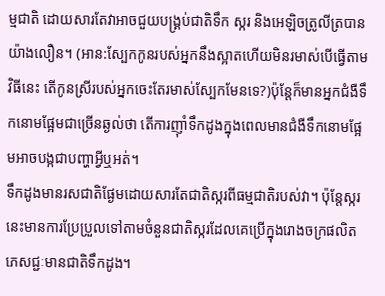ម្មជាតិ ដោយសារតែវាអាចជួយបង្គ្រប់ជាតិទឹក ស្ករ និងអេឡិចត្រូលីត្របានយ៉ាងលឿន។ (អាន:ស្បែកកូនរបស់អ្នកនឹងស្អាតហើយមិនរមាស់បើធ្វើតាមវិធីនេះ តើកូនស្រីរបស់អ្នកចេះតែរមាស់ស្បែកមែនទេ?)ប៉ុន្តែក៏មានអ្នកជំងឺទឹកនោមផ្អែមជាច្រើនឆ្ងល់ថា តើការញ៉ាំទឹកដូងក្នុងពេលមានជំងឺទឹកនោមផ្អែមអាចបង្កជាបញ្ហាអ្វីឬអត់។
ទឹកដូងមានរសជាតិផ្ងែមដោយសារតែជាតិស្ករពីធម្មជាតិរបស់វា។ ប៉ុន្តែស្ករនេះមានការប្រែប្រួលទៅតាមចំនួនជាតិស្ករដែលគេប្រើក្នុងរោងចក្រផលិតភេសជ្ជៈមានជាតិទឹកដូង។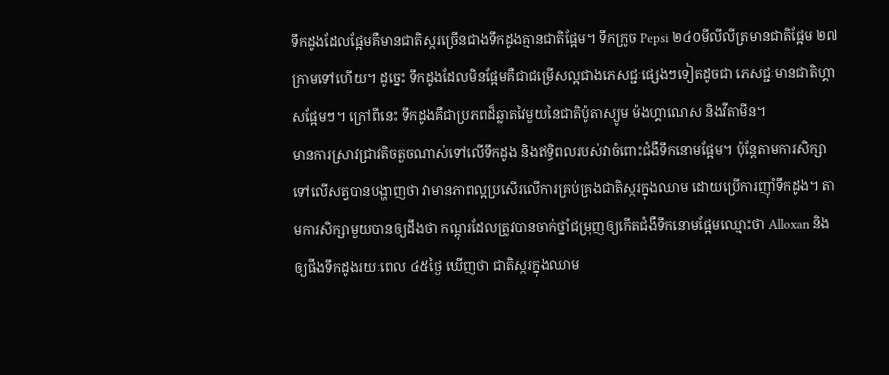ទឹកដូងដែលផ្អែមគឺមានជាតិស្ករច្រើនជាងទឹកដូងគ្មានជាតិផ្អែម។ ទឹកក្រូច Pepsi ២៤០មីលីលីត្រមានជាតិផ្អែម ២៧ក្រាមទៅហើយ។ ដូច្នេះ ទឹកដូងដែលមិនផ្អែមគឺជាជម្រើសល្អជាងភេសជ្ជៈផ្សេងៗទៀតដូចជា ភេសជ្ជៈមានជាតិហ្គាសផ្អែមៗ។ ក្រៅពីនេះ ទឹកដូងគឺជាប្រភពដ៏ឆ្លាតវៃមួយនៃជាតិប៉ូតាស្យូម ម៉ងហ្គាណេស និងវីតាមីន។
មានការស្រាវជ្រាវតិចតួចណាស់ទៅលើទឹកដូង និងឥទ្ធិពលរបស់វាចំពោះជំងឺទឹកនោមផ្អែម។ ប៉ុន្តែតាមការសិក្សាទៅលើសត្វបានបង្ហាញថា វាមានភាពល្អប្រសើរលើការគ្រប់គ្រងជាតិស្ករក្នុងឈាម ដោយប្រើការញ៉ាំទឹកដូង។ តាមការសិក្សាមួយបានឲ្យដឹងថា កណ្តុរដែលត្រូវបានចាក់ថ្នាំជម្រុញឲ្យកើតជំងឺទឹកនោមផ្អែមឈ្មោះថា Alloxan និងឲ្យផឹងទឹកដូងរយៈពេល ៤៥ថ្ងៃ ឃើញថា ជាតិស្ករក្នុងឈាម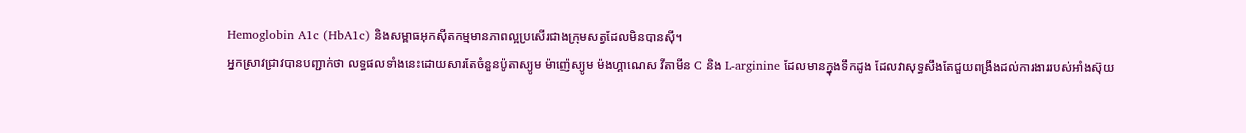Hemoglobin A1c (HbA1c) និងសម្ពាធអុកស៊ីតកម្មមានភាពល្អប្រសើរជាងក្រុមសត្វដែលមិនបានស៊ី។
អ្នកស្រាវជ្រាវបានបញ្ជាក់ថា លទ្ធផលទាំងនេះដោយសារតែចំនួនប៉ូតាស្យូម ម៉ាញ៉េស្យូម ម៉ងហ្គាណេស វីតាមីន C និង L-arginine ដែលមានក្នុងទឹកដូង ដែលវាសុទ្ធសឹងតែជួយពង្រឹងដល់ការងាររបស់អាំងស៊ុយ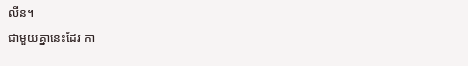លីន។
ជាមួយគ្នានេះដែរ កា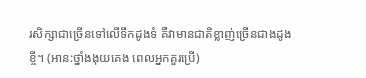រសិក្សាជាច្រើនទៅលើទឹកដូងទំ គឺវាមានជាតិខ្លាញ់ច្រើនជាងដូងខ្ចី។ (អាន:ថ្នាំងងុយគេង ពេលអ្នកគួរប្រើ)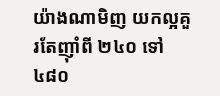យ៉ាងណាមិញ យកល្អគួរតែញ៉ាំពី ២៤០ ទៅ ៤៨០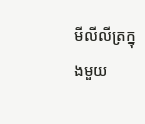មីលីលីត្រក្នុងមួយ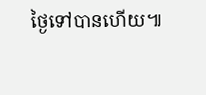ថ្ងៃទៅបានហើយ៕